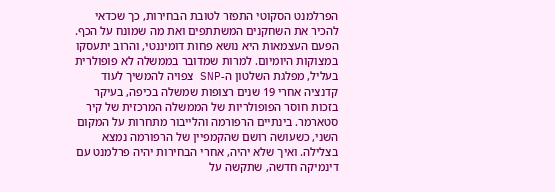הפרלמנט הסקוטי התפזר לטובת הבחירות, כך שכדאי להכיר את השחקנים המשתתפים ואת מה שמונח על הכף. הפעם העצמאות היא נושא פחות דומיננטי, והרוב יתעסקו במצוקות היומיום. למרות שמדובר בממשלה לא פופולרית בעליל, מפלגת השלטון ה-SNP צפויה להמשיך לעוד קדנציה אחרי 19 שנים רצופות שמשלה בכיפה, בעיקר בזכות חוסר הפופולריות של הממשלה המרכזית של קיר סטארמר. בינתיים הרפורמה והלייבור מתחרות על המקום השני, כשעושה רושם שהקמפיין של הרפורמה נמצא בצלילה. ואיך שלא יהיה, אחרי הבחירות יהיה פרלמנט עם דינמיקה חדשה, שתקשה על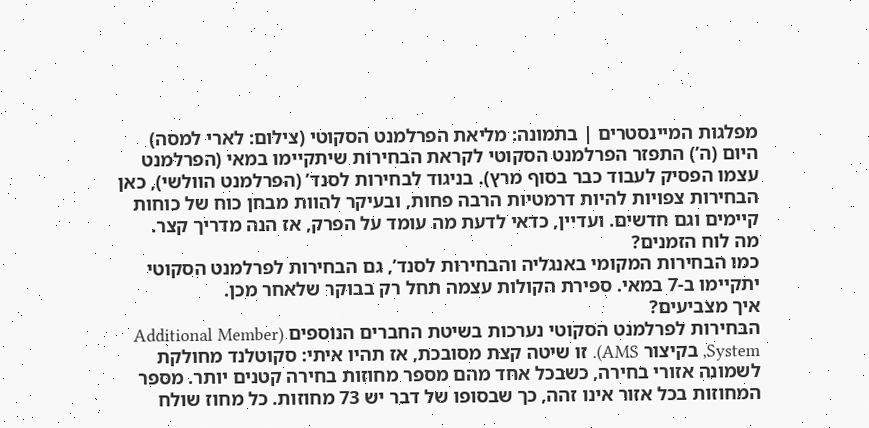מפלגות המיינסטרים | בתמונה: מליאת הפרלמנט הסקוטי (צילום: לארי למסה)
היום (ה’) התפזר הפרלמנט הסקוטי לקראת הבחירות שיתקיימו במאי (הפרלמנט עצמו הפסיק לעבוד כבר בסוף מרץ). בניגוד לבחירות לסנד’ (הפרלמנט הוולשי), כאן הבחירות צפויות להיות דרמטיות הרבה פחות, ובעיקר להוות מבחן כוח של כוחות קיימים וגם חדשים. ועדיין, כדאי לדעת מה עומד על הפרק, אז הנה מדריך קצר.
מה לוח הזמנים?
כמו הבחירות המקומי באנגליה והבחירות לסנד’, גם הבחירות לפרלמנט הסקוטי יתקיימו ב-7 במאי. ספירת הקולות עצמה תחל רק בבוקר שלאחר מכן.
איך מצביעים?
הבחירות לפרלמנט הסקוטי נערכות בשיטת החברים הנוספים (Additional Member System, בקיצור AMS). זו שיטה קצת מסובכת, אז תהיו איתי: סקוטלנד מחולקת לשמונה אזורי בחירה, כשבכל אחד מהם מספר מחוזות בחירה קטנים יותר. מספר המחוזות בכל אזור אינו זהה, כך שבסופו של דבר יש 73 מחוזות. כל מחוז שולח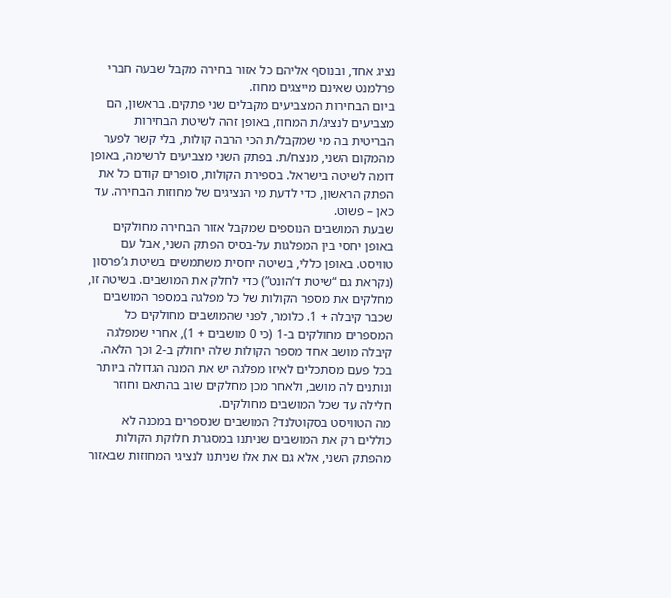נציג אחד, ובנוסף אליהם כל אזור בחירה מקבל שבעה חברי פרלמנט שאינם מייצגים מחוז.
ביום הבחירות המצביעים מקבלים שני פתקים. בראשון, הם מצביעים לנציג/ת המחוז, באופן זהה לשיטת הבחירות הבריטית בה מי שמקבל/ת הכי הרבה קולות, בלי קשר לפער מהמקום השני, מנצח/ת. בפתק השני מצביעים לרשימה, באופן דומה לשיטה בישראל. בספירת הקולות, סופרים קודם כל את הפתק הראשון, כדי לדעת מי הנציגים של מחוזות הבחירה. עד כאן – פשוט.
שבעת המושבים הנוספים שמקבל אזור הבחירה מחולקים באופן יחסי בין המפלגות על-בסיס הפתק השני, אבל עם טוויסט. באופן כללי, בשיטה יחסית משתמשים בשיטת ג’פרסון (נקראת גם “שיטת ד’הונט”) כדי לחלק את המושבים. בשיטה זו, מחלקים את מספר הקולות של כל מפלגה במספר המושבים שכבר קיבלה + 1. כלומר, לפני שהמושבים מחולקים כל המספרים מחולקים ב-1 (כי 0 מושבים + 1), אחרי שמפלגה קיבלה מושב אחד מספר הקולות שלה יחולק ב-2 וכך הלאה. בכל פעם מסתכלים לאיזו מפלגה יש את המנה הגדולה ביותר ונותנים לה מושב, ולאחר מכן מחלקים שוב בהתאם וחוזר חלילה עד שכל המושבים מחולקים.
מה הטוויסט בסקוטלנד? המושבים שנספרים במכנה לא כוללים רק את המושבים שניתנו במסגרת חלוקת הקולות מהפתק השני, אלא גם את אלו שניתנו לנציגי המחוזות שבאזור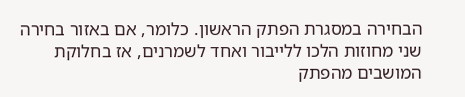הבחירה במסגרת הפתק הראשון. כלומר, אם באזור בחירה שני מחוזות הלכו ללייבור ואחד לשמרנים, אז בחלוקת המושבים מהפתק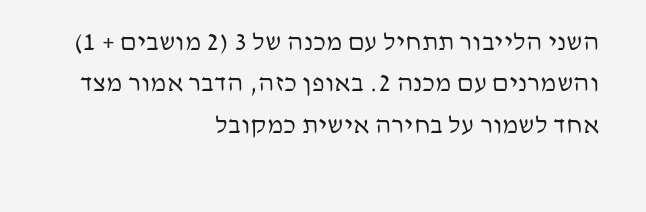השני הלייבור תתחיל עם מכנה של 3 (2 מושבים + 1) והשמרנים עם מכנה 2. באופן כזה, הדבר אמור מצד אחד לשמור על בחירה אישית כמקובל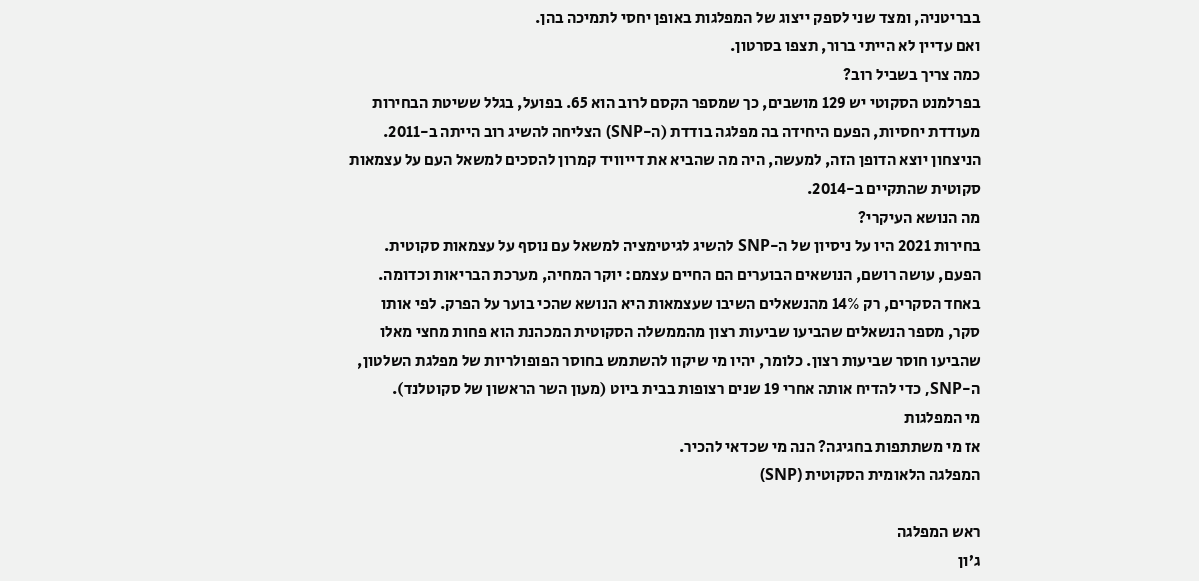בבריטניה, ומצד שני לספק ייצוג של המפלגות באופן יחסי לתמיכה בהן.
ואם עדיין לא הייתי ברור, תצפו בסרטון.
כמה צריך בשביל רוב?
בפרלמנט הסקוטי יש 129 מושבים, כך שמספר הקסם לרוב הוא 65. בפועל, בגלל ששיטת הבחירות מעודדת יחסיות, הפעם היחידה בה מפלגה בודדת (ה-SNP) הצליחה להשיג רוב הייתה ב-2011. הניצחון יוצא הדופן הזה, למעשה, היה מה שהביא את דייוויד קמרון להסכים למשאל העם על עצמאות סקוטית שהתקיים ב-2014.
מה הנושא העיקרי?
בחירות 2021 היו על ניסיון של ה-SNP להשיג לגיטימציה למשאל עם נוסף על עצמאות סקוטית. הפעם, עושה רושם, הנושאים הבוערים הם החיים עצמם: יוקר המחיה, מערכת הבריאות וכדומה. באחד הסקרים, רק 14% מהנשאלים השיבו שעצמאות היא הנושא שהכי בוער על הפרק. לפי אותו סקר, מספר הנשאלים שהביעו שביעות רצון מהממשלה הסקוטית המכהנת הוא פחות מחצי מאלו שהביעו חוסר שביעות רצון. כלומר, יהיו מי שיקוו להשתמש בחוסר הפופולריות של מפלגת השלטון, ה-SNP, כדי להדיח אותה אחרי 19 שנים רצופות בבית ביוט (מעון השר הראשון של סקוטלנד).
מי המפלגות
אז מי משתתפות בחגיגה? הנה מי שכדאי להכיר.
המפלגה הלאומית הסקוטית (SNP)

ראש המפלגה
ג’ון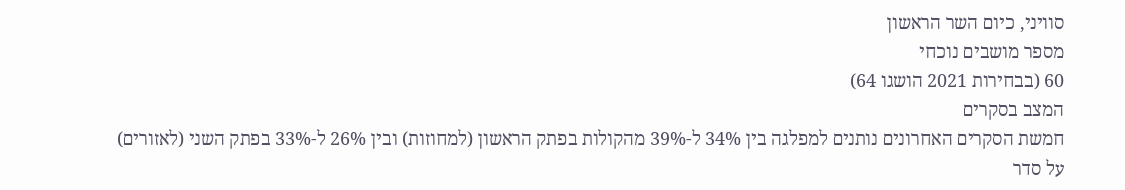סוויני, כיום השר הראשון
מספר מושבים נוכחי
60 (בבחירות 2021 הושגו 64)
המצב בסקרים
חמשת הסקרים האחרונים נותנים למפלגה בין 34% ל-39% מהקולות בפתק הראשון (למחוזות) ובין 26% ל-33% בפתק השני (לאזורים)
על סדר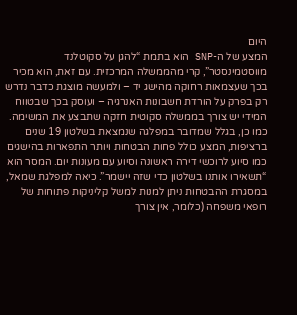היום
המצע של ה-SNP הוא בתמת “להגן על סקוטלנד מווסטמינסטר”, קרי מהממשלה המרכזית. עם זאת, הוא מכיר בכך שעצמאות רחוקה מהישג יד – ולמעשה מוצגת כדבר נדרש רק בפרק על הורדת חשבונות האנרגיה – ועוסק בכך שבטווח המידי יש צורך בממשלה סקוטית חזקה שתבצע את המשימה. כמו כן, בגלל שמדובר במפלגה שנמצאת בשלטון 19 שנים ברציפות, המצע כולל פחות הבטחות ויותר התפארות בהישגים כמו סיוע לרוכשי דירה ראשונה וסיוע עם מעונות יום. המסר הוא “תשאירו אותנו בשלטון כדי שזה יישמר”. כיאה למפלגת שמאל, במסגרת ההבטחות ניתן למנות למשל קליניקות פתוחות של רופאי משפחה (כלומר, אין צורך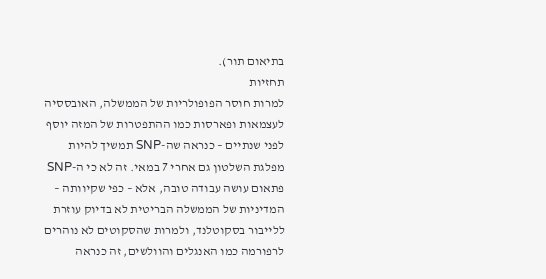בתיאום תור).
תחזיות
למרות חוסר הפופולריות של הממשלה, האובססיה לעצמאות ופארסות כמו ההתפטרות של המזה יוסף לפני שנתיים – כנראה שה-SNP תמשיך להיות מפלגת השלטון גם אחרי 7 במאי. זה לא כי ה-SNP פתאום עושה עבודה טובה, אלא – כפי שקיוותה – המדיניות של הממשלה הבריטית לא בדיוק עוזרת ללייבור בסקוטלנד, ולמרות שהסקוטים לא נוהרים לרפורמה כמו האנגלים והוולשים, זה כנראה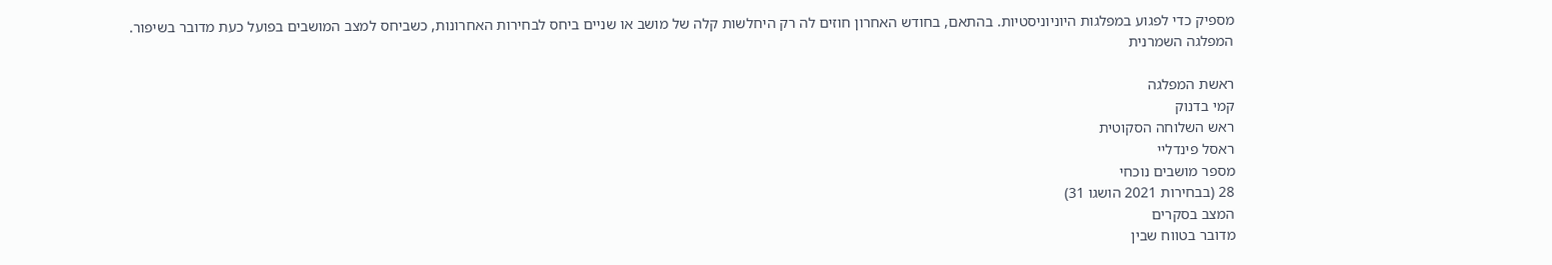מספיק כדי לפגוע במפלגות היוניוניסטיות. בהתאם, בחודש האחרון חוזים לה רק היחלשות קלה של מושב או שניים ביחס לבחירות האחרונות, כשביחס למצב המושבים בפועל כעת מדובר בשיפור.
המפלגה השמרנית

ראשת המפלגה
קמי בדנוק
ראש השלוחה הסקוטית
ראסל פינדליי
מספר מושבים נוכחי
28 (בבחירות 2021 הושגו 31)
המצב בסקרים
מדובר בטווח שבין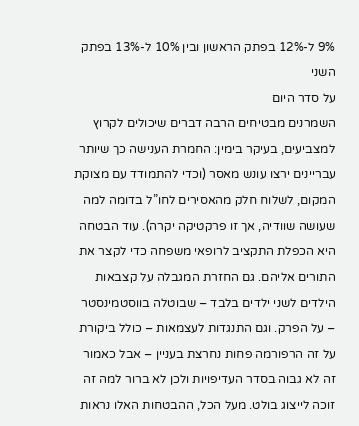9% ל-12% בפתק הראשון ובין 10% ל-13% בפתק השני
על סדר היום
השמרנים מבטיחים הרבה דברים שיכולים לקרוץ למצביעים, בעיקר בימין: החמרת הענישה כך שיותר עבריינים ירצו עונש מאסר (וכדי להתמודד עם מצוקת המקום, לשלוח חלק מהאסירים לחו”ל בדומה למה שעושה שוודיה, אך זו פרקטיקה יקרה). עוד הבטחה היא הכפלת התקציב לרופאי משפחה כדי לקצר את התורים אליהם. גם החזרת המגבלה על קצבאות הילדים לשני ילדים בלבד – שבוטלה בווסטמינסטר – על הפרק. וגם התנגדות לעצמאות – כולל ביקורת על זה הרפורמה פחות נחרצת בעניין – אבל כאמור זה לא גבוה בסדר העדיפויות ולכן לא ברור למה זה זוכה לייצוג בולט. מעל הכל, ההבטחות האלו נראות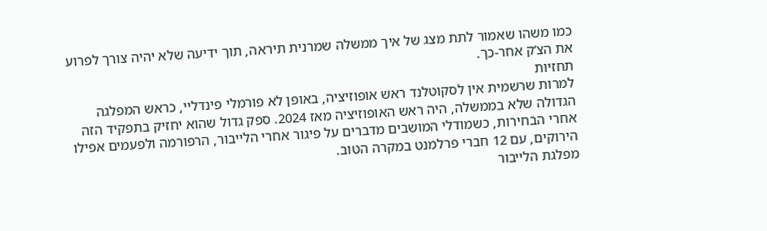כמו משהו שאמור לתת מצג של איך ממשלה שמרנית תיראה, תוך ידיעה שלא יהיה צורך לפרוע את הצ’ק אחר-כך.
תחזיות
למרות שרשמית אין לסקוטלנד ראש אופוזיציה, באופן לא פורמלי פינדליי, כראש המפלגה הגדולה שלא בממשלה, היה ראש האופוזיציה מאז 2024. ספק גדול שהוא יחזיק בתפקיד הזה אחרי הבחירות, כשמודלי המושבים מדברים על פיגור אחרי הלייבור, הרפורמה ולפעמים אפילו הירוקים, עם 12 חברי פרלמנט במקרה הטוב.
מפלגת הלייבור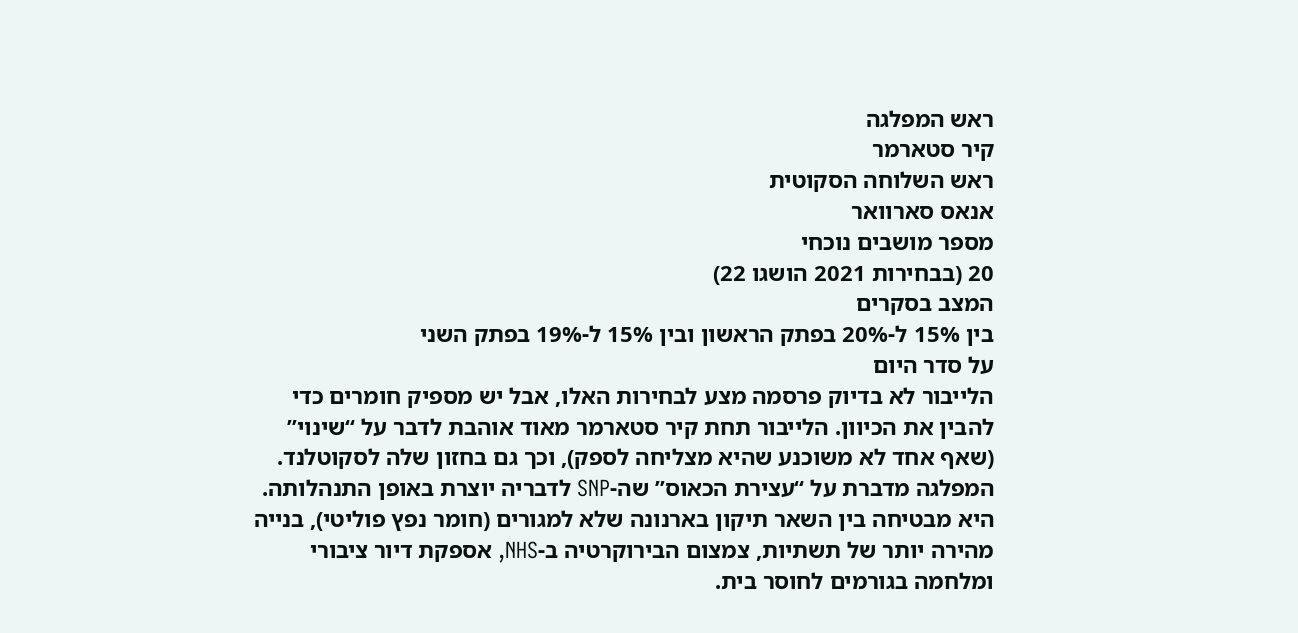ראש המפלגה
קיר סטארמר
ראש השלוחה הסקוטית
אנאס סארוואר
מספר מושבים נוכחי
20 (בבחירות 2021 הושגו 22)
המצב בסקרים
בין 15% ל-20% בפתק הראשון ובין 15% ל-19% בפתק השני
על סדר היום
הלייבור לא בדיוק פרסמה מצע לבחירות האלו, אבל יש מספיק חומרים כדי להבין את הכיוון. הלייבור תחת קיר סטארמר מאוד אוהבת לדבר על “שינוי” (שאף אחד לא משוכנע שהיא מצליחה לספק), וכך גם בחזון שלה לסקוטלנד. המפלגה מדברת על “עצירת הכאוס” שה-SNP לדבריה יוצרת באופן התנהלותה. היא מבטיחה בין השאר תיקון בארנונה שלא למגורים (חומר נפץ פוליטי), בנייה מהירה יותר של תשתיות, צמצום הבירוקרטיה ב-NHS, אספקת דיור ציבורי ומלחמה בגורמים לחוסר בית.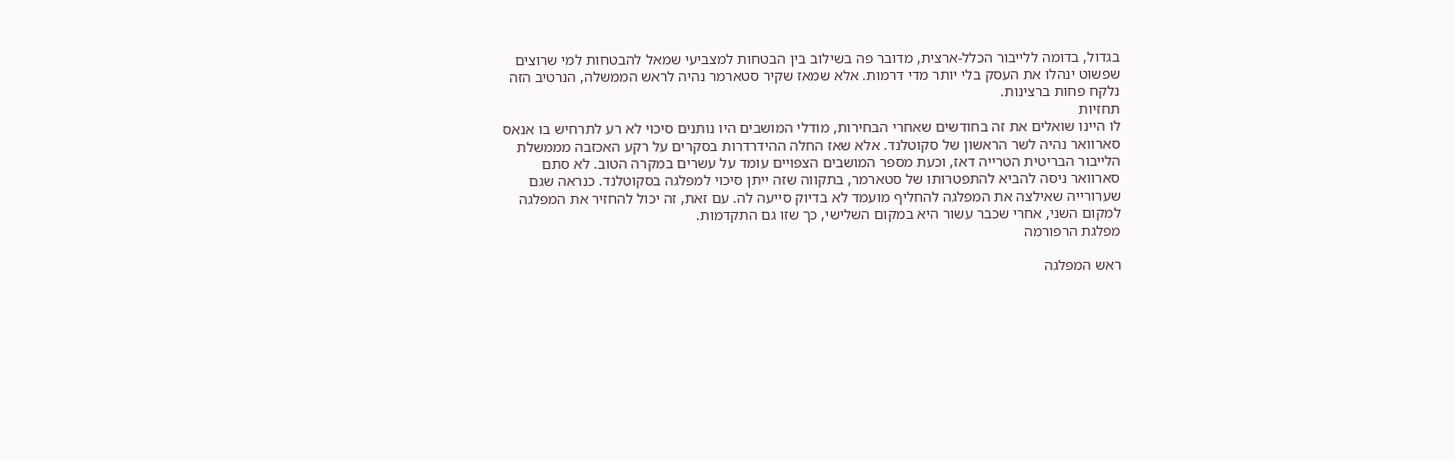בגדול, בדומה ללייבור הכלל-ארצית, מדובר פה בשילוב בין הבטחות למצביעי שמאל להבטחות למי שרוצים שפשוט ינהלו את העסק בלי יותר מדי דרמות. אלא שמאז שקיר סטארמר נהיה לראש הממשלה, הנרטיב הזה נלקח פחות ברצינות.
תחזיות
לו היינו שואלים את זה בחודשים שאחרי הבחירות, מודלי המושבים היו נותנים סיכוי לא רע לתרחיש בו אנאס סארוואר נהיה לשר הראשון של סקוטלנד. אלא שאז החלה ההידרדרות בסקרים על רקע האכזבה מממשלת הלייבור הבריטית הטרייה דאז, וכעת מספר המושבים הצפויים עומד על עשרים במקרה הטוב. לא סתם סארוואר ניסה להביא להתפטרותו של סטארמר, בתקווה שזה ייתן סיכוי למפלגה בסקוטלנד. כנראה שגם שערורייה שאילצה את המפלגה להחליף מועמד לא בדיוק סייעה לה. עם זאת, זה יכול להחזיר את המפלגה למקום השני, אחרי שכבר עשור היא במקום השלישי, כך שזו גם התקדמות.
מפלגת הרפורמה

ראש המפלגה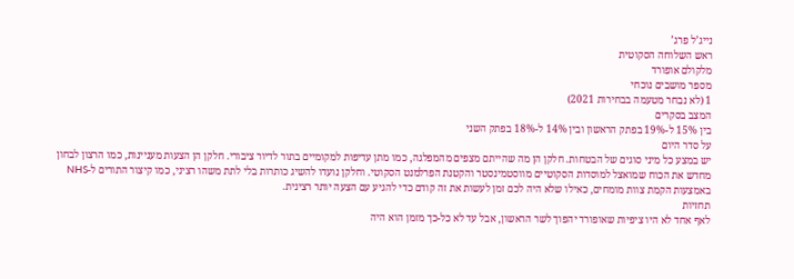נייג’ל פרג’
ראש השלוחה הסקוטית
מלקולם אופורד
מספר מושבים נוכחי
1 (לא נבחר מטעמה בבחירות 2021)
המצב בסקרים
בין 15% ל-19% בפתק הראשון ובין 14% ל-18% בפתק השני
על סדר היום
יש במצע כל מיני סוגים של הבטחות. חלקן הן מה שהייתם מצפים מהמפלגה, כמו מתן עדיפות למקומיים בתור לדיור ציבורי. חלקן הן הצעות מעניינות, כמו הרצון לבחון מחדש את הכוח שמואצל למוסדות הסקוטיים מווסטמינסטר והקטנת הפרלמנט הסקוטי. וחלקן נועדו להשיג כותרות בלי לתת משהו רציני, כמו קיצור התורים ל-NHS באמצעות הקמת צוות מומחים, כאילו שלא היה לכם זמן לעשות את זה קודם כדי להגיע עם הצעה יותר רצינית.
תחזיות
לאף אחד לא היו ציפיות שאופורד יהפוך לשר הראשון, אבל עד לא כל-כך מזמן הוא היה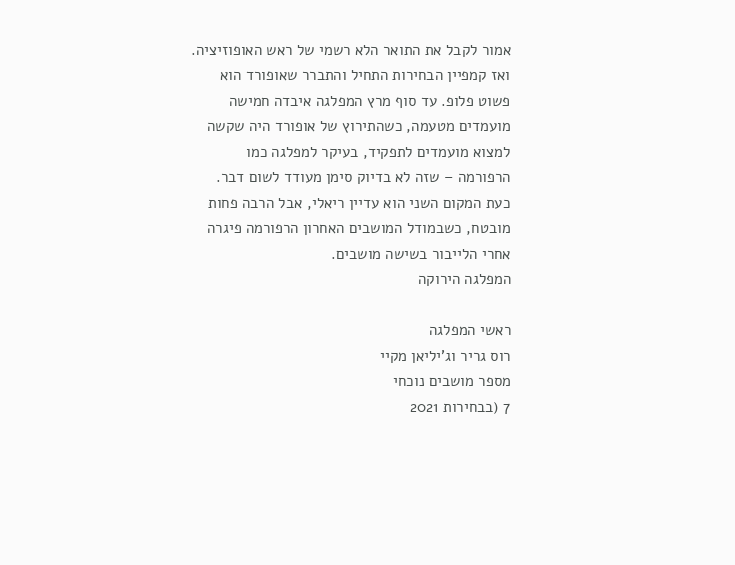אמור לקבל את התואר הלא רשמי של ראש האופוזיציה. ואז קמפיין הבחירות התחיל והתברר שאופורד הוא פשוט פלופ. עד סוף מרץ המפלגה איבדה חמישה מועמדים מטעמה, כשהתירוץ של אופורד היה שקשה למצוא מועמדים לתפקיד, בעיקר למפלגה כמו הרפורמה – שזה לא בדיוק סימן מעודד לשום דבר. כעת המקום השני הוא עדיין ריאלי, אבל הרבה פחות מובטח, כשבמודל המושבים האחרון הרפורמה פיגרה אחרי הלייבור בשישה מושבים.
המפלגה הירוקה

ראשי המפלגה
רוס גריר וג’יליאן מקיי
מספר מושבים נוכחי
7 (בבחירות 2021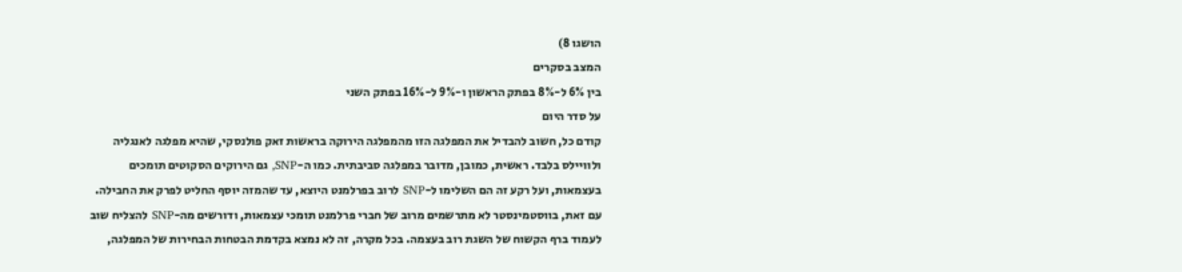הושגו 8)
המצב בסקרים
בין 6% ל-8% בפתק הראשון ו-9% ל-16% בפתק השני
על סדר היום
קודם כל, חשוב להבדיל את המפלגה הזו מהמפלגה הירוקה בראשות זאק פולנסקי, שהיא מפלגה לאנגליה ולוויילס בלבד. ראשית, כמובן, מדובר במפלגה סביבתית. כמו ה-SNP, גם הירוקים הסקוטים תומכים בעצמאות, ועל רקע זה הם השלימו ל-SNP לרוב בפרלמנט היוצא, עד שהמזה יוסף החליט לפרק את החבילה. עם זאת, בווסטמינסטר לא מתרשמים מרוב של חברי פרלמנט תומכי עצמאות, ודורשים מה-SNP להצליח שוב לעמוד ברף הקשוח של השגת רוב בעצמה. בכל מקרה, זה לא נמצא בקדמת הבטחות הבחירות של המפלגה,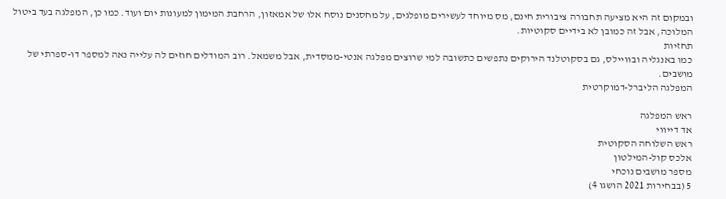ובמקום זה היא מציעה תחבורה ציבורית חינם, מס מיוחד לעשירים מופלגים, על מחסנים נוסח אלו של אמאזון, הרחבת המימון למעונות יום ועוד. כמו כן, המפלגה בעד ביטול המלוכה, אבל זה כמובן לא בידיים סקוטיות.
תחזיות
כמו באנגליה ובוויילס, גם בסקוטלנד הירוקים נתפשים כתשובה למי שרוצים מפלגה אנטי-ממסדית, אבל משמאל. רוב המודלים חוזים לה עלייה נאה למספר דו-ספרתי של מושבים.
המפלגה הליברל-דמוקרטית

ראש המפלגה
אד דייווי
ראש השלוחה הסקוטית
אלכס קול-המילטון
מספר מושבים נוכחי
5 (בבחירות 2021 הושגו 4)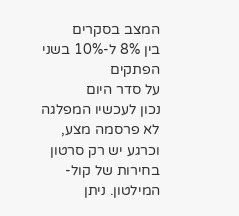המצב בסקרים
בין 8% ל-10% בשני הפתקים
על סדר היום
נכון לעכשיו המפלגה לא פרסמה מצע, וכרגע יש רק סרטון בחירות של קול-המילטון. ניתן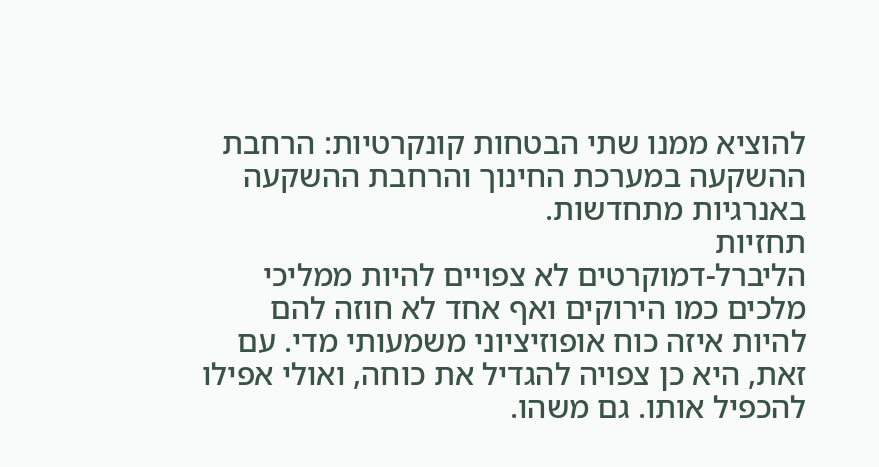להוציא ממנו שתי הבטחות קונקרטיות: הרחבת ההשקעה במערכת החינוך והרחבת ההשקעה באנרגיות מתחדשות.
תחזיות
הליברל-דמוקרטים לא צפויים להיות ממליכי מלכים כמו הירוקים ואף אחד לא חוזה להם להיות איזה כוח אופוזיציוני משמעותי מדי. עם זאת, היא כן צפויה להגדיל את כוחה, ואולי אפילו להכפיל אותו. גם משהו.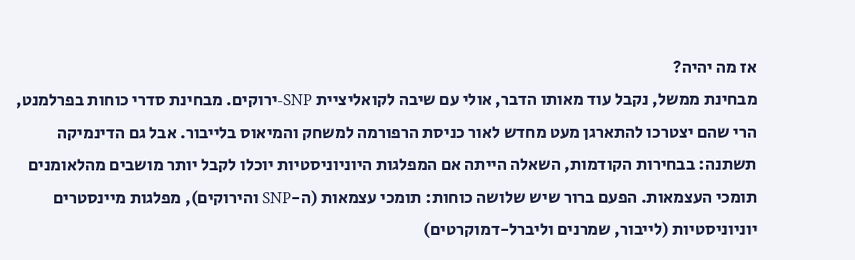אז מה יהיה?
מבחינת ממשל, נקבל עוד מאותו הדבר, אולי עם שיבה לקואליציית SNP-ירוקים. מבחינת סדרי כוחות בפרלמנט, הרי שהם יצטרכו להתארגן מעט מחדש לאור כניסת הרפורמה למשחק והמיאוס בלייבור. אבל גם הדינמיקה תשתנה: בבחירות הקודמות, השאלה הייתה אם המפלגות היוניוניסטיות יוכלו לקבל יותר מושבים מהלאומנים תומכי העצמאות. הפעם ברור שיש שלושה כוחות: תומכי עצמאות (ה-SNP והירוקים), מפלגות מיינסטרים יוניוניסטיות (לייבור, שמרנים וליברל-דמוקרטים)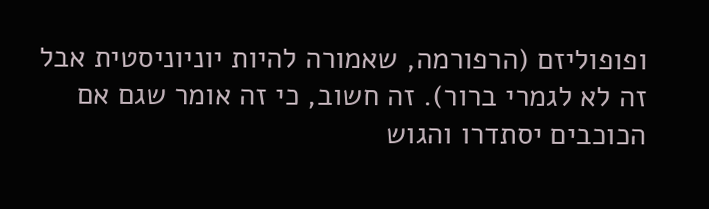ופופוליזם (הרפורמה, שאמורה להיות יוניוניסטית אבל זה לא לגמרי ברור). זה חשוב, כי זה אומר שגם אם הכוכבים יסתדרו והגוש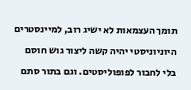תומך העצמאות לא ישיג רוב, למיינסטרים היוניוניסטי יהיה קשה ליצור גוש חוסם בלי לחבור לפופוליסטים. וגם בתור סתם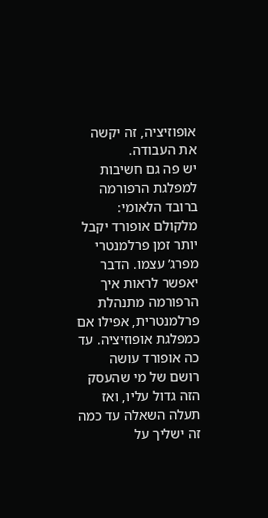אופוזיציה, זה יקשה את העבודה.
יש פה גם חשיבות למפלגת הרפורמה ברובד הלאומי: מלקולם אופורד יקבל יותר זמן פרלמנטרי מפרג’ עצמו. הדבר יאפשר לראות איך הרפורמה מתנהלת פרלמנטרית, אפילו אם כמפלגת אופוזיציה. עד כה אופורד עושה רושם של מי שהעסק הזה גדול עליו, ואז תעלה השאלה עד כמה זה ישליך על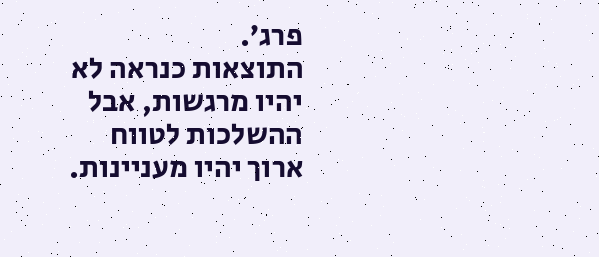פרג’.
התוצאות כנראה לא יהיו מרגשות, אבל ההשלכות לטווח ארוך יהיו מעניינות.